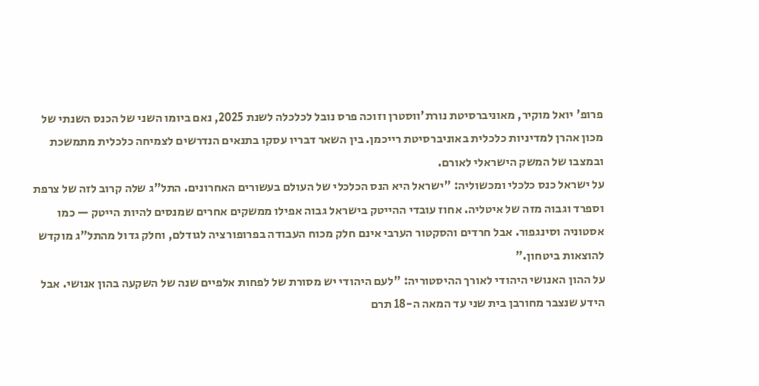פרופ' יואל מוקיר, מאוניברסיטת נורת'ווסטרן וזוכה פרס נובל לכלכלה לשנת 2025, נאם ביומו השני של הכנס השנתי של מכון אהרן למדיניות כלכלית באוניברסיטת רייכמן. בין השאר דבריו עסקו בתנאים הנדרשים לצמיחה כלכלית מתמשכת ובמצבו של המשק הישראלי לאורם.
על ישראל כנס כלכלי ומכשוליה: "ישראל היא הנס הכלכלי של העולם בעשורים האחרונים. התל"ג שלה קרוב לזה של צרפת וספרד וגבוה מזה של איטליה. אחוז עובדי ההייטק בישראל גבוה אפילו ממשקים אחרים שמנסים להיות הייטק — כמו אסטוניה וסינגפור. אבל חרדים והסקטור הערבי אינם חלק מכוח העבודה בפרופורציה לגודלם, וחלק גדול מהתל"ג מוקדש להוצאות ביטחון."
על ההון האנושי היהודי לאורך ההיסטוריה: "לעם היהודי יש מסורת של לפחות אלפיים שנה של השקעה בהון אנושי. אבל הידע שנצבר מחורבן בית שני עד המאה ה-18 תרם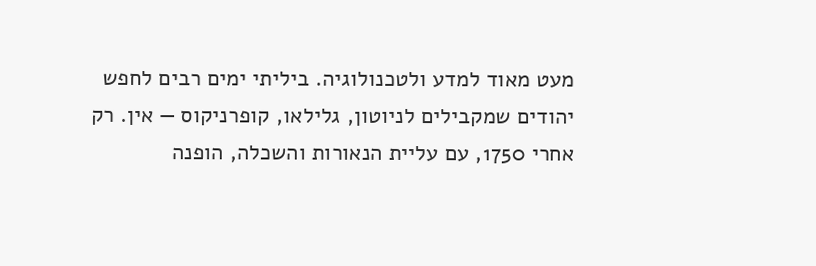מעט מאוד למדע ולטכנולוגיה. ביליתי ימים רבים לחפש יהודים שמקבילים לניוטון, גלילאו, קופרניקוס — אין. רק אחרי 1750, עם עליית הנאורות והשכלה, הופנה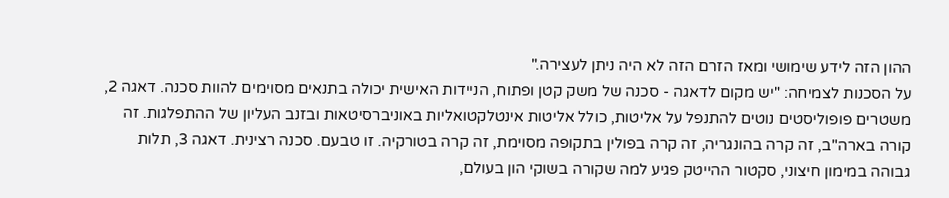ההון הזה לידע שימושי ומאז הזרם הזה לא היה ניתן לעצירה."
על הסכנות לצמיחה: "יש מקום לדאגה - סכנה של משק קטן ופתוח, הניידות האישית יכולה בתנאים מסוימים להוות סכנה. דאגה 2, משטרים פופוליסטים נוטים להתנפל על אליטות, כולל אליטות אינטלקטואליות באוניברסיטאות ובזנב העליון של ההתפלגות. זה קורה בארה"ב, זה קרה בהונגריה, זה קרה בפולין בתקופה מסוימת, זה קרה בטורקיה. זו טבעם. סכנה רצינית. דאגה 3, תלות גבוהה במימון חיצוני, סקטור ההייטק פגיע למה שקורה בשוקי הון בעולם,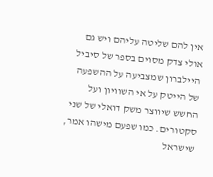אין להם שליטה עליהם ויש גם אולי צדק מסוים בספר של סיביל היילברון שמצביעה על ההשפעה של הייטק על אי השוויון ועל החשש שיווצר משק דואלי של שני סקטורים. כמו שפעם מישהו אמר, שישראל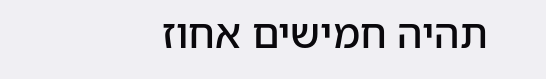תהיה חמישים אחוז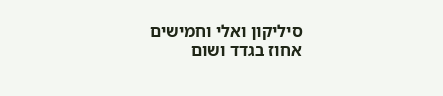סיליקון ואלי וחמישים אחוז בגדד ושום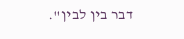דבר בין לבין".